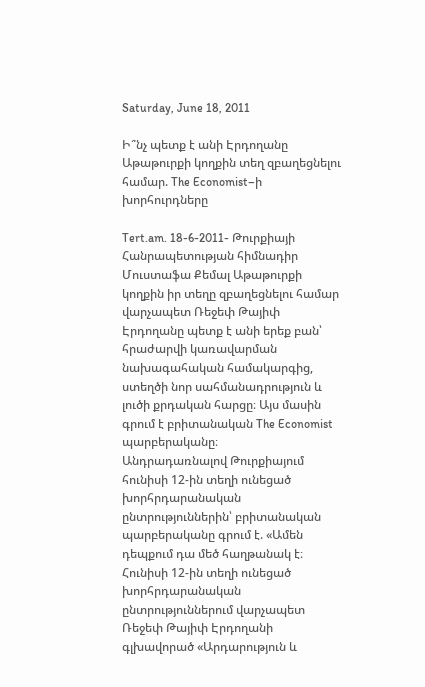Saturday, June 18, 2011

Ի՞նչ պետք է անի Էրդողանը Աթաթուրքի կողքին տեղ զբաղեցնելու համար. The Economist–ի խորհուրդները

Tert.am. 18-6-2011- Թուրքիայի Հանրապետության հիմնադիր Մուստաֆա Քեմալ Աթաթուրքի կողքին իր տեղը զբաղեցնելու համար վարչապետ Ռեջեփ Թայիփ Էրդողանը պետք է անի երեք բան՝ հրաժարվի կառավարման նախագահական համակարգից, ստեղծի նոր սահմանադրություն և լուծի քրդական հարցը։ Այս մասին գրում է բրիտանական The Economist պարբերականը։
Անդրադառնալով Թուրքիայում հունիսի 12-ին տեղի ունեցած խորհրդարանական ընտրություններին՝ բրիտանական պարբերականը գրում է. «Ամեն դեպքում դա մեծ հաղթանակ է։ Հունիսի 12-ին տեղի ունեցած խորհրդարանական ընտրություններում վարչապետ Ռեջեփ Թայիփ Էրդողանի գլխավորած «Արդարություն և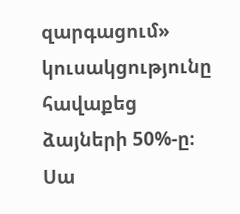զարգացում» կուսակցությունը հավաքեց ձայների 50%-ը։ Սա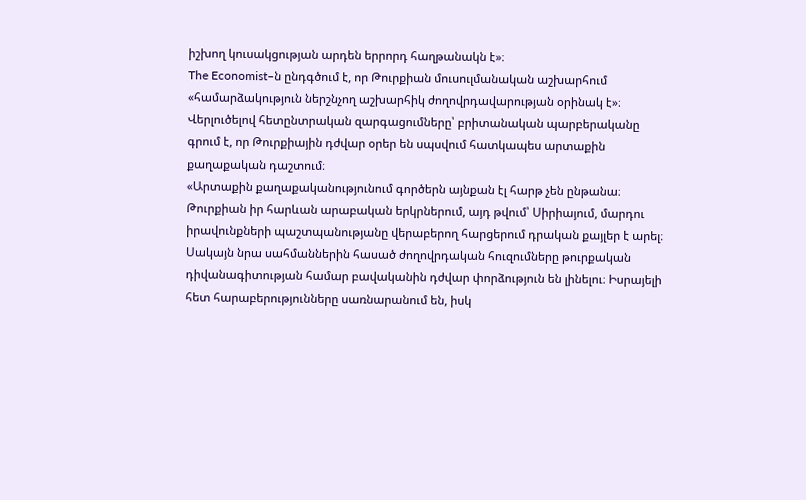իշխող կուսակցության արդեն երրորդ հաղթանակն է»։
The Economist–ն ընդգծում է, որ Թուրքիան մուսուլմանական աշխարհում «համարձակություն ներշնչող աշխարհիկ ժողովրդավարության օրինակ է»։
Վերլուծելով հետընտրական զարգացումները՝ բրիտանական պարբերականը գրում է, որ Թուրքիային դժվար օրեր են սպսվում հատկապես արտաքին քաղաքական դաշտում։
«Արտաքին քաղաքականությունում գործերն այնքան էլ հարթ չեն ընթանա։ Թուրքիան իր հարևան արաբական երկրներում, այդ թվում՝ Սիրիայում, մարդու իրավունքների պաշտպանությանը վերաբերող հարցերում դրական քայլեր է արել։ Սակայն նրա սահմաններին հասած ժողովրդական հուզումները թուրքական դիվանագիտության համար բավականին դժվար փորձություն են լինելու։ Իսրայելի հետ հարաբերությունները սառնարանում են, իսկ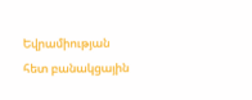Եվրամիության հետ բանակցային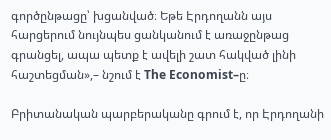գործընթացը՝ խցանված։ Եթե Էրդողանն այս հարցերում նույնպես ցանկանում է առաջընթաց գրանցել, ապա պետք է ավելի շատ հակված լինի հաշտեցման»,– նշում է The Economist–ը։

Բրիտանական պարբերականը գրում է, որ Էրդողանի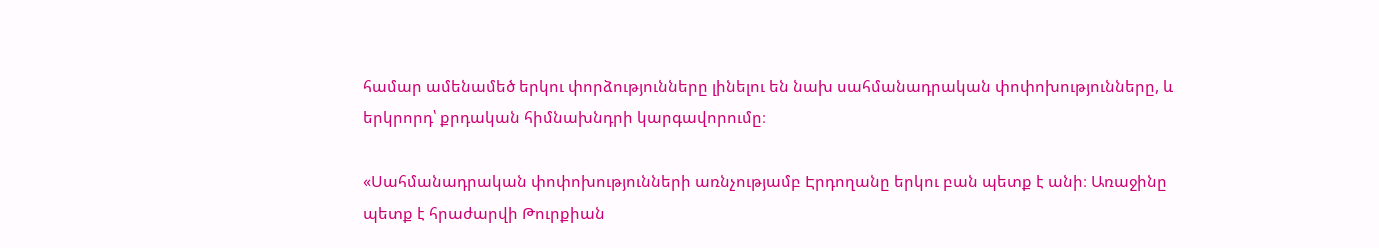համար ամենամեծ երկու փորձությունները լինելու են նախ սահմանադրական փոփոխությունները, և երկրորդ՝ քրդական հիմնախնդրի կարգավորումը։

«Սահմանադրական փոփոխությունների առնչությամբ Էրդողանը երկու բան պետք է անի։ Առաջինը պետք է հրաժարվի Թուրքիան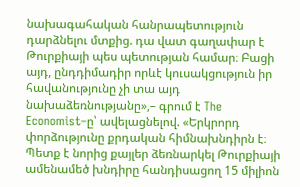նախագահական հանրապետություն դարձնելու մտքից. դա վատ գաղափար է Թուրքիայի պես պետության համար։ Բացի այդ, ընդդիմադիր որևէ կուսակցություն իր հավանությունը չի տա այդ նախաձեռնությանը»,– գրում է The Economist–ը՝ ավելացնելով. «Երկրորդ փորձությունը քրդական հիմնախնդիրն է։ Պետք է նորից քայլեր ձեռնարկել Թուրքիայի ամենամեծ խնդիրը հանդիսացող 15 միլիոն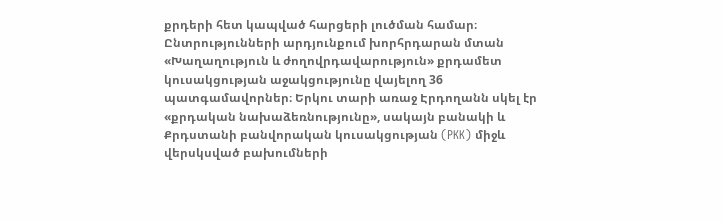քրդերի հետ կապված հարցերի լուծման համար։ Ընտրությունների արդյունքում խորհրդարան մտան «Խաղաղություն և ժողովրդավարություն» քրդամետ կուսակցության աջակցությունը վայելող 36 պատգամավորներ։ Երկու տարի առաջ Էրդողանն սկել էր «քրդական նախաձեռնությունը», սակայն բանակի և Քրդստանի բանվորական կուսակցության (PKK) միջև վերսկսված բախումների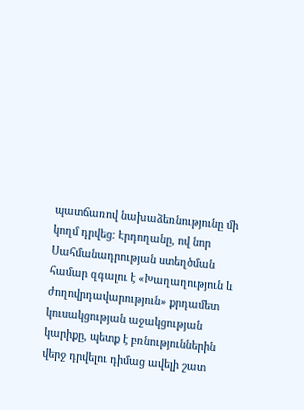պատճառով նախաձեռնությունը մի կողմ դրվեց։ Էրդողանը, ով նոր Սահմանադրության ստեղծման համար զգալու է «Խաղաղություն և ժողովրդավարություն» քրդամետ կուսակցության աջակցության կարիքը, պետք է բռնություններին վերջ դրվելու դիմաց ավելի շատ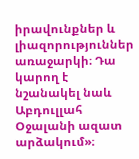իրավունքներ և լիազորություններ առաջարկի։ Դա կարող է նշանակել նաև Աբդուլլահ Օջալանի ազատ արձակում»։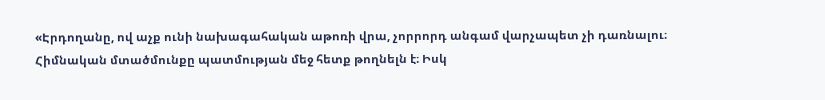«Էրդողանը, ով աչք ունի նախագահական աթոռի վրա, չորրորդ անգամ վարչապետ չի դառնալու։ Հիմնական մտածմունքը պատմության մեջ հետք թողնելն է։ Իսկ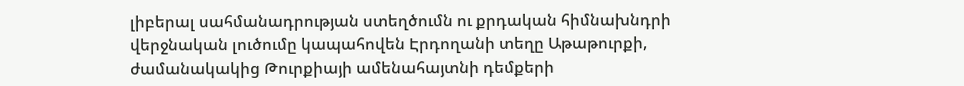լիբերալ սահմանադրության ստեղծումն ու քրդական հիմնախնդրի վերջնական լուծումը կապահովեն Էրդողանի տեղը Աթաթուրքի, ժամանակակից Թուրքիայի ամենահայտնի դեմքերի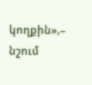կողքին»,– նշում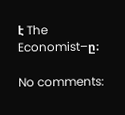է The Economist–ը։

No comments: